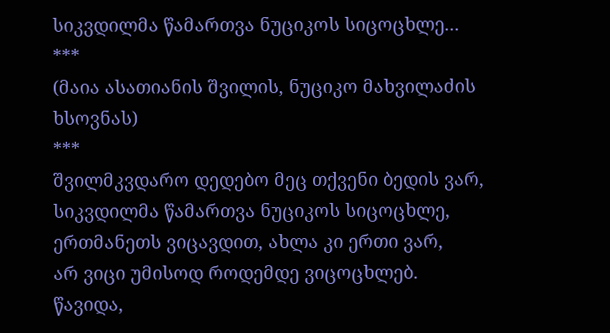სიკვდილმა წამართვა ნუციკოს სიცოცხლე...
***
(მაია ასათიანის შვილის, ნუციკო მახვილაძის ხსოვნას)
***
შვილმკვდარო დედებო მეც თქვენი ბედის ვარ,
სიკვდილმა წამართვა ნუციკოს სიცოცხლე,
ერთმანეთს ვიცავდით, ახლა კი ერთი ვარ,
არ ვიცი უმისოდ როდემდე ვიცოცხლებ.
წავიდა,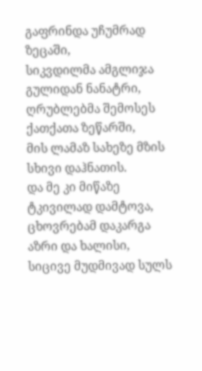გაფრინდა უჩუმრად ზეცაში,
სიკვდილმა ამგლიჯა გულიდან ნანატრი,
ღრუბლებმა შემოსეს ქათქათა ზეწარში,
მის ლამაზ სახეზე მზის სხივი დაჰნათის.
და მე კი მიწაზე ტკივილად დამტოვა,
ცხოვრებამ დაკარგა აზრი და ხალისი,
სიცივე მუდმივად სულს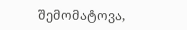შემომატოვა,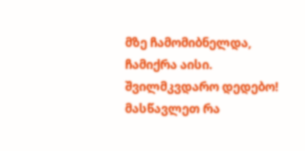მზე ჩამომიბნელდა, ჩამიქრა აისი.
შვილმკვდარო დედებო! მასწავლეთ რა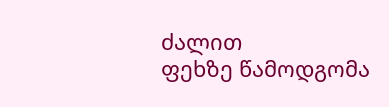ძალით
ფეხზე წამოდგომა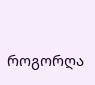როგორღა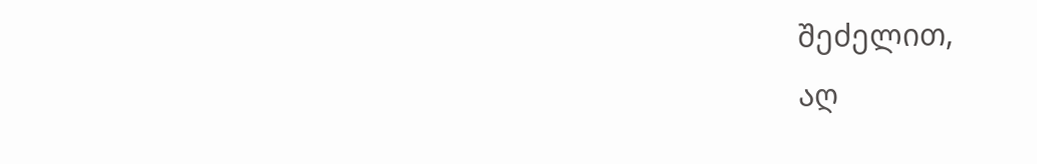შეძელით,
აღ